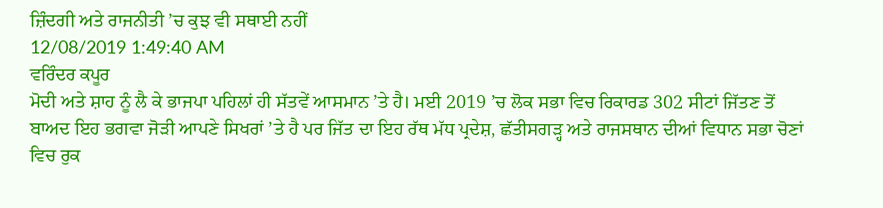ਜ਼ਿੰਦਗੀ ਅਤੇ ਰਾਜਨੀਤੀ ’ਚ ਕੁਝ ਵੀ ਸਥਾਈ ਨਹੀਂ
12/08/2019 1:49:40 AM
ਵਰਿੰਦਰ ਕਪੂਰ
ਮੋਦੀ ਅਤੇ ਸ਼ਾਹ ਨੂੰ ਲੈ ਕੇ ਭਾਜਪਾ ਪਹਿਲਾਂ ਹੀ ਸੱਤਵੇਂ ਆਸਮਾਨ ’ਤੇ ਹੈ। ਮਈ 2019 ’ਚ ਲੋਕ ਸਭਾ ਵਿਚ ਰਿਕਾਰਡ 302 ਸੀਟਾਂ ਜਿੱਤਣ ਤੋਂ ਬਾਅਦ ਇਹ ਭਗਵਾ ਜੋੜੀ ਆਪਣੇ ਸਿਖਰਾਂ ’ਤੇ ਹੈ ਪਰ ਜਿੱਤ ਦਾ ਇਹ ਰੱਥ ਮੱਧ ਪ੍ਰਦੇਸ਼, ਛੱਤੀਸਗੜ੍ਹ ਅਤੇ ਰਾਜਸਥਾਨ ਦੀਆਂ ਵਿਧਾਨ ਸਭਾ ਚੋਣਾਂ ਵਿਚ ਰੁਕ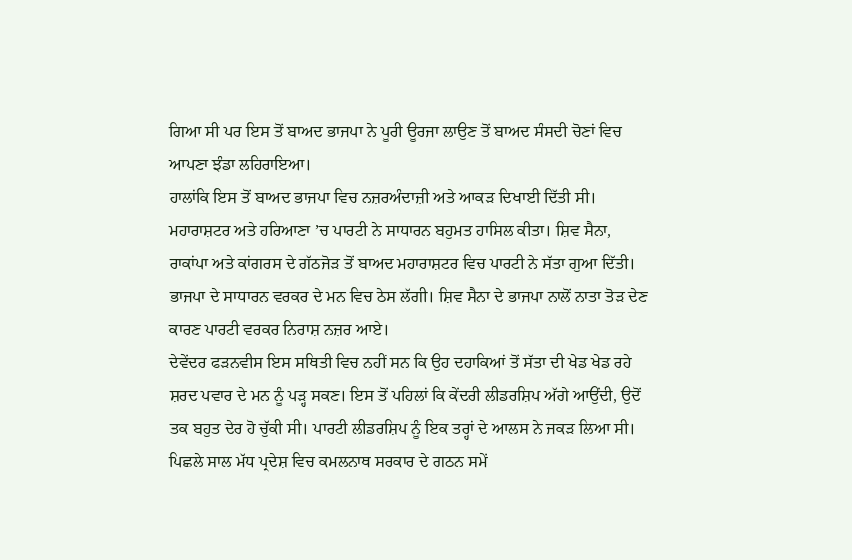ਗਿਆ ਸੀ ਪਰ ਇਸ ਤੋਂ ਬਾਅਦ ਭਾਜਪਾ ਨੇ ਪੂਰੀ ਊਰਜਾ ਲਾਉਣ ਤੋਂ ਬਾਅਦ ਸੰਸਦੀ ਚੋਣਾਂ ਵਿਚ ਆਪਣਾ ਝੰਡਾ ਲਹਿਰਾਇਆ।
ਹਾਲਾਂਕਿ ਇਸ ਤੋਂ ਬਾਅਦ ਭਾਜਪਾ ਵਿਚ ਨਜ਼ਰਅੰਦਾਜ਼ੀ ਅਤੇ ਆਕੜ ਦਿਖਾਈ ਦਿੱਤੀ ਸੀ। ਮਹਾਰਾਸ਼ਟਰ ਅਤੇ ਹਰਿਆਣਾ ’ਚ ਪਾਰਟੀ ਨੇ ਸਾਧਾਰਨ ਬਹੁਮਤ ਹਾਸਿਲ ਕੀਤਾ। ਸ਼ਿਵ ਸੈਨਾ, ਰਾਕਾਂਪਾ ਅਤੇ ਕਾਂਗਰਸ ਦੇ ਗੱਠਜੋੜ ਤੋਂ ਬਾਅਦ ਮਹਾਰਾਸ਼ਟਰ ਵਿਚ ਪਾਰਟੀ ਨੇ ਸੱਤਾ ਗੁਆ ਦਿੱਤੀ। ਭਾਜਪਾ ਦੇ ਸਾਧਾਰਨ ਵਰਕਰ ਦੇ ਮਨ ਵਿਚ ਠੇਸ ਲੱਗੀ। ਸ਼ਿਵ ਸੈਨਾ ਦੇ ਭਾਜਪਾ ਨਾਲੋਂ ਨਾਤਾ ਤੋੜ ਦੇਣ ਕਾਰਣ ਪਾਰਟੀ ਵਰਕਰ ਨਿਰਾਸ਼ ਨਜ਼ਰ ਆਏ।
ਦੇਵੇਂਦਰ ਫੜਨਵੀਸ ਇਸ ਸਥਿਤੀ ਵਿਚ ਨਹੀਂ ਸਨ ਕਿ ਉਹ ਦਹਾਕਿਆਂ ਤੋਂ ਸੱਤਾ ਦੀ ਖੇਡ ਖੇਡ ਰਹੇ ਸ਼ਰਦ ਪਵਾਰ ਦੇ ਮਨ ਨੂੰ ਪੜ੍ਹ ਸਕਣ। ਇਸ ਤੋਂ ਪਹਿਲਾਂ ਕਿ ਕੇਂਦਰੀ ਲੀਡਰਸ਼ਿਪ ਅੱਗੇ ਆਉਂਦੀ, ਉਦੋਂ ਤਕ ਬਹੁਤ ਦੇਰ ਹੋ ਚੁੱਕੀ ਸੀ। ਪਾਰਟੀ ਲੀਡਰਸ਼ਿਪ ਨੂੰ ਇਕ ਤਰ੍ਹਾਂ ਦੇ ਆਲਸ ਨੇ ਜਕੜ ਲਿਆ ਸੀ। ਪਿਛਲੇ ਸਾਲ ਮੱਧ ਪ੍ਰਦੇਸ਼ ਵਿਚ ਕਮਲਨਾਥ ਸਰਕਾਰ ਦੇ ਗਠਨ ਸਮੇਂ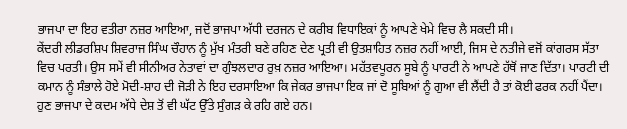ਭਾਜਪਾ ਦਾ ਇਹ ਵਤੀਰਾ ਨਜ਼ਰ ਆਇਆ, ਜਦੋਂ ਭਾਜਪਾ ਅੱਧੀ ਦਰਜਨ ਦੇ ਕਰੀਬ ਵਿਧਾਇਕਾਂ ਨੂੰ ਆਪਣੇ ਖੇਮੇ ਵਿਚ ਲੈ ਸਕਦੀ ਸੀ।
ਕੇਂਦਰੀ ਲੀਡਰਸ਼ਿਪ ਸ਼ਿਵਰਾਜ ਸਿੰਘ ਚੌਹਾਨ ਨੂੰ ਮੁੱਖ ਮੰਤਰੀ ਬਣੇ ਰਹਿਣ ਦੇਣ ਪ੍ਰਤੀ ਵੀ ਉਤਸ਼ਾਹਿਤ ਨਜ਼ਰ ਨਹੀਂ ਆਈ, ਜਿਸ ਦੇ ਨਤੀਜੇ ਵਜੋਂ ਕਾਂਗਰਸ ਸੱਤਾ ਵਿਚ ਪਰਤੀ। ਉਸ ਸਮੇਂ ਵੀ ਸੀਨੀਅਰ ਨੇਤਾਵਾਂ ਦਾ ਗੁੰਝਲਦਾਰ ਰੁਖ਼ ਨਜ਼ਰ ਆਇਆ। ਮਹੱਤਵਪੂਰਨ ਸੂਬੇ ਨੂੰ ਪਾਰਟੀ ਨੇ ਆਪਣੇ ਹੱਥੋਂ ਜਾਣ ਦਿੱਤਾ। ਪਾਰਟੀ ਦੀ ਕਮਾਨ ਨੂੰ ਸੰਭਾਲੇ ਹੋਏ ਮੋਦੀ-ਸ਼ਾਹ ਦੀ ਜੋੜੀ ਨੇ ਇਹ ਦਰਸਾਇਆ ਕਿ ਜੇਕਰ ਭਾਜਪਾ ਇਕ ਜਾਂ ਦੋ ਸੂਬਿਆਂ ਨੂੰ ਗੁਆ ਵੀ ਲੈਂਦੀ ਹੈ ਤਾਂ ਕੋਈ ਫਰਕ ਨਹੀਂ ਪੈਂਦਾ। ਹੁਣ ਭਾਜਪਾ ਦੇ ਕਦਮ ਅੱਧੇ ਦੇਸ਼ ਤੋਂ ਵੀ ਘੱਟ ਉੱਤੇ ਸੁੰਗੜ ਕੇ ਰਹਿ ਗਏ ਹਨ।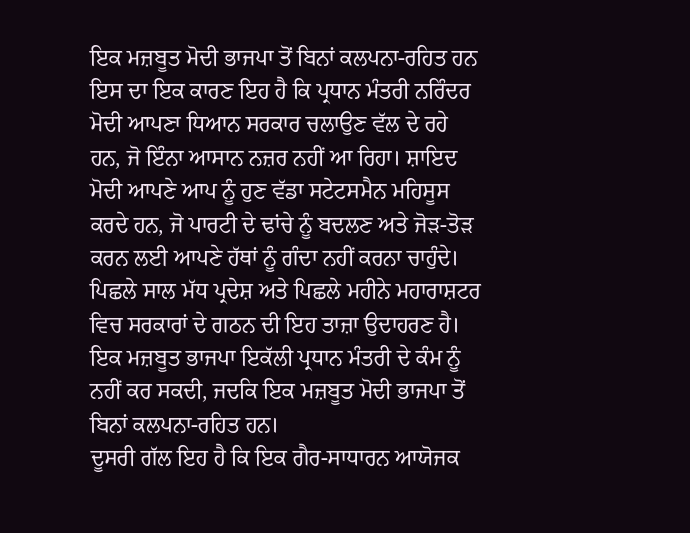ਇਕ ਮਜ਼ਬੂਤ ਮੋਦੀ ਭਾਜਪਾ ਤੋਂ ਬਿਨਾਂ ਕਲਪਨਾ-ਰਹਿਤ ਹਨ
ਇਸ ਦਾ ਇਕ ਕਾਰਣ ਇਹ ਹੈ ਕਿ ਪ੍ਰਧਾਨ ਮੰਤਰੀ ਨਰਿੰਦਰ ਮੋਦੀ ਆਪਣਾ ਧਿਆਨ ਸਰਕਾਰ ਚਲਾਉਣ ਵੱਲ ਦੇ ਰਹੇ ਹਨ, ਜੋ ਇੰਨਾ ਆਸਾਨ ਨਜ਼ਰ ਨਹੀਂ ਆ ਰਿਹਾ। ਸ਼ਾਇਦ ਮੋਦੀ ਆਪਣੇ ਆਪ ਨੂੰ ਹੁਣ ਵੱਡਾ ਸਟੇਟਸਮੈਨ ਮਹਿਸੂਸ ਕਰਦੇ ਹਨ, ਜੋ ਪਾਰਟੀ ਦੇ ਢਾਂਚੇ ਨੂੰ ਬਦਲਣ ਅਤੇ ਜੋੜ-ਤੋੜ ਕਰਨ ਲਈ ਆਪਣੇ ਹੱਥਾਂ ਨੂੰ ਗੰਦਾ ਨਹੀਂ ਕਰਨਾ ਚਾਹੁੰਦੇ। ਪਿਛਲੇ ਸਾਲ ਮੱਧ ਪ੍ਰਦੇਸ਼ ਅਤੇ ਪਿਛਲੇ ਮਹੀਨੇ ਮਹਾਰਾਸ਼ਟਰ ਵਿਚ ਸਰਕਾਰਾਂ ਦੇ ਗਠਨ ਦੀ ਇਹ ਤਾਜ਼ਾ ਉਦਾਹਰਣ ਹੈ। ਇਕ ਮਜ਼ਬੂਤ ਭਾਜਪਾ ਇਕੱਲੀ ਪ੍ਰਧਾਨ ਮੰਤਰੀ ਦੇ ਕੰਮ ਨੂੰ ਨਹੀਂ ਕਰ ਸਕਦੀ, ਜਦਕਿ ਇਕ ਮਜ਼ਬੂਤ ਮੋਦੀ ਭਾਜਪਾ ਤੋਂ ਬਿਨਾਂ ਕਲਪਨਾ-ਰਹਿਤ ਹਨ।
ਦੂਸਰੀ ਗੱਲ ਇਹ ਹੈ ਕਿ ਇਕ ਗੈਰ-ਸਾਧਾਰਨ ਆਯੋਜਕ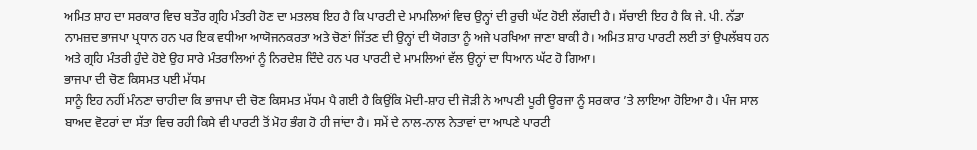ਅਮਿਤ ਸ਼ਾਹ ਦਾ ਸਰਕਾਰ ਵਿਚ ਬਤੌਰ ਗ੍ਰਹਿ ਮੰਤਰੀ ਹੋਣ ਦਾ ਮਤਲਬ ਇਹ ਹੈ ਕਿ ਪਾਰਟੀ ਦੇ ਮਾਮਲਿਆਂ ਵਿਚ ਉਨ੍ਹਾਂ ਦੀ ਰੁਚੀ ਘੱਟ ਹੋਈ ਲੱਗਦੀ ਹੈ। ਸੱਚਾਈ ਇਹ ਹੈ ਕਿ ਜੇ. ਪੀ. ਨੱਡਾ ਨਾਮਜ਼ਦ ਭਾਜਪਾ ਪ੍ਰਧਾਨ ਹਨ ਪਰ ਇਕ ਵਧੀਆ ਆਯੋਜਨਕਰਤਾ ਅਤੇ ਚੋਣਾਂ ਜਿੱਤਣ ਦੀ ਉਨ੍ਹਾਂ ਦੀ ਯੋਗਤਾ ਨੂੰ ਅਜੇ ਪਰਖਿਆ ਜਾਣਾ ਬਾਕੀ ਹੈ। ਅਮਿਤ ਸ਼ਾਹ ਪਾਰਟੀ ਲਈ ਤਾਂ ਉਪਲੱਬਧ ਹਨ ਅਤੇ ਗ੍ਰਹਿ ਮੰਤਰੀ ਹੁੰਦੇ ਹੋਏ ਉਹ ਸਾਰੇ ਮੰਤਰਾਲਿਆਂ ਨੂੰ ਨਿਰਦੇਸ਼ ਦਿੰਦੇ ਹਨ ਪਰ ਪਾਰਟੀ ਦੇ ਮਾਮਲਿਆਂ ਵੱਲ ਉਨ੍ਹਾਂ ਦਾ ਧਿਆਨ ਘੱਟ ਹੋ ਗਿਆ।
ਭਾਜਪਾ ਦੀ ਚੋਣ ਕਿਸਮਤ ਪਈ ਮੱਧਮ
ਸਾਨੂੰ ਇਹ ਨਹੀਂ ਮੰਨਣਾ ਚਾਹੀਦਾ ਕਿ ਭਾਜਪਾ ਦੀ ਚੋਣ ਕਿਸਮਤ ਮੱਧਮ ਪੈ ਗਈ ਹੈ ਕਿਉਂਕਿ ਮੋਦੀ-ਸ਼ਾਹ ਦੀ ਜੋੜੀ ਨੇ ਆਪਣੀ ਪੂਰੀ ਊਰਜਾ ਨੂੰ ਸਰਕਾਰ ’ਤੇ ਲਾਇਆ ਹੋਇਆ ਹੈ। ਪੰਜ ਸਾਲ ਬਾਅਦ ਵੋਟਰਾਂ ਦਾ ਸੱਤਾ ਵਿਚ ਰਹੀ ਕਿਸੇ ਵੀ ਪਾਰਟੀ ਤੋਂ ਮੋਹ ਭੰਗ ਹੋ ਹੀ ਜਾਂਦਾ ਹੈ। ਸਮੇਂ ਦੇ ਨਾਲ-ਨਾਲ ਨੇਤਾਵਾਂ ਦਾ ਆਪਣੇ ਪਾਰਟੀ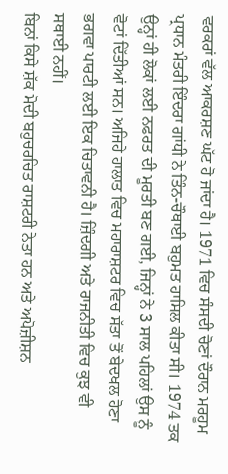ਵਰਕਰਾਂ ਵੱਲ ਆਕਰਸ਼ਣ ਘੱਟ ਹੋ ਜਾਂਦਾ ਹੈ। 1971 ਵਿਚ ਸੰਸਦੀ ਚੋਣਾਂ ਦੌਰਾਨ ਮਰਹੂਮ ਪ੍ਰਧਾਨ ਮੰਤਰੀ ਇੰਦਰਾ ਗਾਂਧੀ ਨੇ ਤਿੰਨ-ਚੌਥਾਈ ਬਹੁਮਤ ਹਾਸਿਲ ਕੀਤਾ ਸੀ। 1974 ਤਕ ਉਨ੍ਹਾਂ ਹੀ ਲੋਕਾਂ ਲਈ ਨਫਰਤ ਦੀ ਮੂਰਤੀ ਬਣ ਗਈ, ਜਿਨ੍ਹਾਂ ਨੇ 3 ਸਾਲ ਪਹਿਲਾਂ ਉਸ ਨੂੰ ਵੋਟਾਂ ਦਿੱਤੀਆਂ ਸਨ। ਅਜਿਹੇ ਹਾਲਾਤ ਵਿਚ ਮਹਾਰਾਸ਼ਟਰ ਵਿਚ ਸੱਤਾ ਤੋਂ ਬੇਦਖਲ ਹੋਣਾ ਭਗਵਾ ਪਾਰਟੀ ਲਈ ਇਕ ਚਿਤਾਵਨੀ ਹੈ। ਜ਼ਿੰਦਗੀ ਅਤੇ ਰਾਜਨੀਤੀ ਵਿਚ ਕੁਝ ਵੀ ਸਥਾਈ ਨਹੀਂ।
ਬਿਨਾਂ ਕਿਸੇ ਸ਼ੱਕ ਮੋਦੀ ਬਹੁਚਰਚਿਤ ਰਾਸ਼ਟਰੀ ਨੇਤਾ ਹਨ ਅਤੇ ਅਪੋਜ਼ੀਸ਼ਨ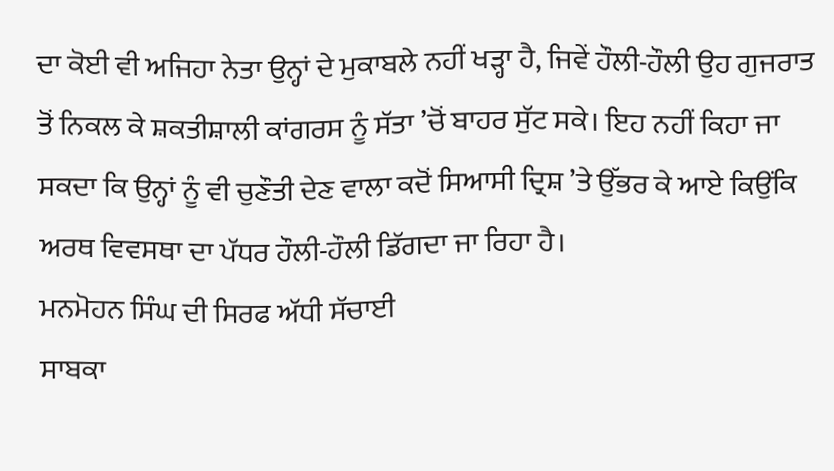ਦਾ ਕੋਈ ਵੀ ਅਜਿਹਾ ਨੇਤਾ ਉਨ੍ਹਾਂ ਦੇ ਮੁਕਾਬਲੇ ਨਹੀਂ ਖੜ੍ਹਾ ਹੈ, ਜਿਵੇਂ ਹੌਲੀ-ਹੌਲੀ ਉਹ ਗੁਜਰਾਤ ਤੋਂ ਨਿਕਲ ਕੇ ਸ਼ਕਤੀਸ਼ਾਲੀ ਕਾਂਗਰਸ ਨੂੰ ਸੱਤਾ ’ਚੋਂ ਬਾਹਰ ਸੁੱਟ ਸਕੇ। ਇਹ ਨਹੀਂ ਕਿਹਾ ਜਾ ਸਕਦਾ ਕਿ ਉਨ੍ਹਾਂ ਨੂੰ ਵੀ ਚੁਣੌਤੀ ਦੇਣ ਵਾਲਾ ਕਦੋਂ ਸਿਆਸੀ ਦ੍ਰਿਸ਼ ’ਤੇ ਉੱਭਰ ਕੇ ਆਏ ਕਿਉਂਕਿ ਅਰਥ ਵਿਵਸਥਾ ਦਾ ਪੱਧਰ ਹੌਲੀ-ਹੌਲੀ ਡਿੱਗਦਾ ਜਾ ਰਿਹਾ ਹੈ।
ਮਨਮੋਹਨ ਸਿੰਘ ਦੀ ਸਿਰਫ ਅੱਧੀ ਸੱਚਾਈ
ਸਾਬਕਾ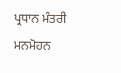ਪ੍ਰਧਾਨ ਮੰਤਰੀ ਮਨਮੋਹਨ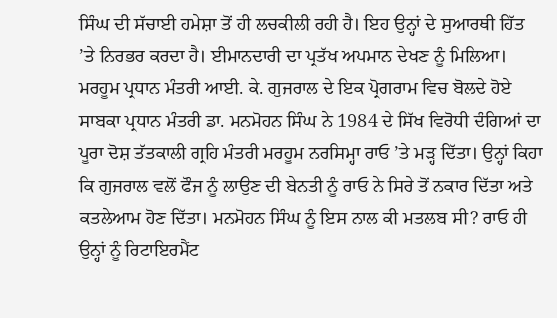ਸਿੰਘ ਦੀ ਸੱਚਾਈ ਹਮੇਸ਼ਾ ਤੋਂ ਹੀ ਲਚਕੀਲੀ ਰਹੀ ਹੈ। ਇਹ ਉਨ੍ਹਾਂ ਦੇ ਸੁਆਰਥੀ ਹਿੱਤ ’ਤੇ ਨਿਰਭਰ ਕਰਦਾ ਹੈ। ਈਮਾਨਦਾਰੀ ਦਾ ਪ੍ਰਤੱਖ ਅਪਮਾਨ ਦੇਖਣ ਨੂੰ ਮਿਲਿਆ। ਮਰਹੂਮ ਪ੍ਰਧਾਨ ਮੰਤਰੀ ਆਈ. ਕੇ. ਗੁਜਰਾਲ ਦੇ ਇਕ ਪ੍ਰੋਗਰਾਮ ਵਿਚ ਬੋਲਦੇ ਹੋਏ ਸਾਬਕਾ ਪ੍ਰਧਾਨ ਮੰਤਰੀ ਡਾ. ਮਨਮੋਹਨ ਸਿੰਘ ਨੇ 1984 ਦੇ ਸਿੱਖ ਵਿਰੋਧੀ ਦੰਗਿਆਂ ਦਾ ਪੂਰਾ ਦੋਸ਼ ਤੱਤਕਾਲੀ ਗ੍ਰਹਿ ਮੰਤਰੀ ਮਰਹੂਮ ਨਰਸਿਮ੍ਹਾ ਰਾਓ ’ਤੇ ਮੜ੍ਹ ਦਿੱਤਾ। ਉਨ੍ਹਾਂ ਕਿਹਾ ਕਿ ਗੁਜਰਾਲ ਵਲੋਂ ਫੌਜ ਨੂੰ ਲਾਉਣ ਦੀ ਬੇਨਤੀ ਨੂੰ ਰਾਓ ਨੇ ਸਿਰੇ ਤੋਂ ਨਕਾਰ ਦਿੱਤਾ ਅਤੇ ਕਤਲੇਆਮ ਹੋਣ ਦਿੱਤਾ। ਮਨਮੋਹਨ ਸਿੰਘ ਨੂੰ ਇਸ ਨਾਲ ਕੀ ਮਤਲਬ ਸੀ? ਰਾਓ ਹੀ ਉਨ੍ਹਾਂ ਨੂੰ ਰਿਟਾਇਰਮੈਂਟ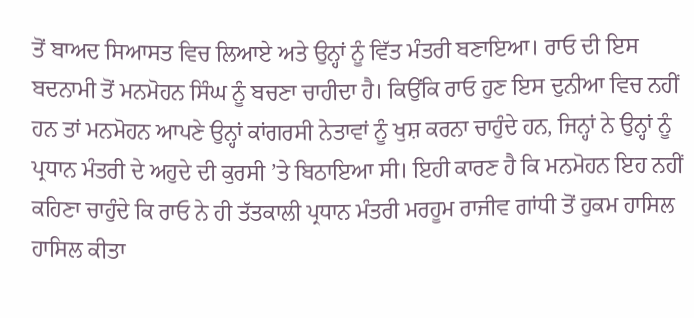ਤੋਂ ਬਾਅਦ ਸਿਆਸਤ ਵਿਚ ਲਿਆਏ ਅਤੇ ਉਨ੍ਹਾਂ ਨੂੰ ਵਿੱਤ ਮੰਤਰੀ ਬਣਾਇਆ। ਰਾਓ ਦੀ ਇਸ ਬਦਨਾਮੀ ਤੋਂ ਮਨਮੋਹਨ ਸਿੰਘ ਨੂੰ ਬਚਣਾ ਚਾਹੀਦਾ ਹੈ। ਕਿਉਂਕਿ ਰਾਓ ਹੁਣ ਇਸ ਦੁਨੀਆ ਵਿਚ ਨਹੀਂ ਹਨ ਤਾਂ ਮਨਮੋਹਨ ਆਪਣੇ ਉਨ੍ਹਾਂ ਕਾਂਗਰਸੀ ਨੇਤਾਵਾਂ ਨੂੰ ਖੁਸ਼ ਕਰਨਾ ਚਾਹੁੰਦੇ ਹਨ, ਜਿਨ੍ਹਾਂ ਨੇ ਉਨ੍ਹਾਂ ਨੂੰ ਪ੍ਰਧਾਨ ਮੰਤਰੀ ਦੇ ਅਹੁਦੇ ਦੀ ਕੁਰਸੀ ’ਤੇ ਬਿਠਾਇਆ ਸੀ। ਇਹੀ ਕਾਰਣ ਹੈ ਕਿ ਮਨਮੋਹਨ ਇਹ ਨਹੀਂ ਕਹਿਣਾ ਚਾਹੁੰਦੇ ਕਿ ਰਾਓ ਨੇ ਹੀ ਤੱਤਕਾਲੀ ਪ੍ਰਧਾਨ ਮੰਤਰੀ ਮਰਹੂਮ ਰਾਜੀਵ ਗਾਂਧੀ ਤੋਂ ਹੁਕਮ ਹਾਸਿਲ ਹਾਸਿਲ ਕੀਤਾ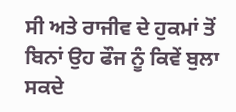ਸੀ ਅਤੇ ਰਾਜੀਵ ਦੇ ਹੁਕਮਾਂ ਤੋਂ ਬਿਨਾਂ ਉਹ ਫੌਜ ਨੂੰ ਕਿਵੇਂ ਬੁਲਾ ਸਕਦੇ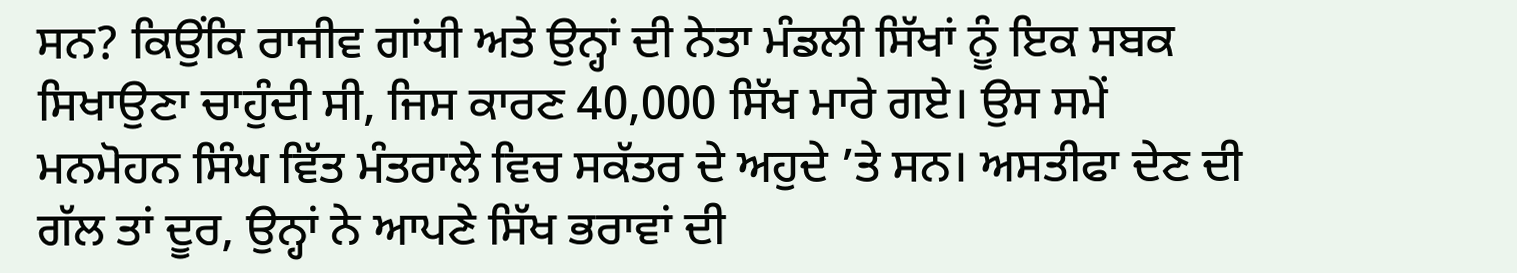ਸਨ? ਕਿਉਂਕਿ ਰਾਜੀਵ ਗਾਂਧੀ ਅਤੇ ਉਨ੍ਹਾਂ ਦੀ ਨੇਤਾ ਮੰਡਲੀ ਸਿੱਖਾਂ ਨੂੰ ਇਕ ਸਬਕ ਸਿਖਾਉਣਾ ਚਾਹੁੰਦੀ ਸੀ, ਜਿਸ ਕਾਰਣ 40,000 ਸਿੱਖ ਮਾਰੇ ਗਏ। ਉਸ ਸਮੇਂ ਮਨਮੋਹਨ ਸਿੰਘ ਵਿੱਤ ਮੰਤਰਾਲੇ ਵਿਚ ਸਕੱਤਰ ਦੇ ਅਹੁਦੇ ’ਤੇ ਸਨ। ਅਸਤੀਫਾ ਦੇਣ ਦੀ ਗੱਲ ਤਾਂ ਦੂਰ, ਉਨ੍ਹਾਂ ਨੇ ਆਪਣੇ ਸਿੱਖ ਭਰਾਵਾਂ ਦੀ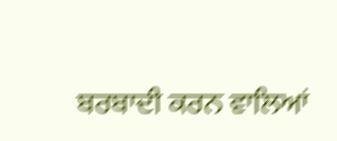ਬਰਬਾਦੀ ਕਰਨ ਵਾਲਿਆਂ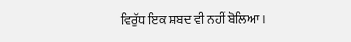ਵਿਰੁੱਧ ਇਕ ਸ਼ਬਦ ਵੀ ਨਹੀਂ ਬੋਲਿਆ।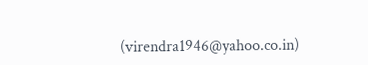(virendra1946@yahoo.co.in)